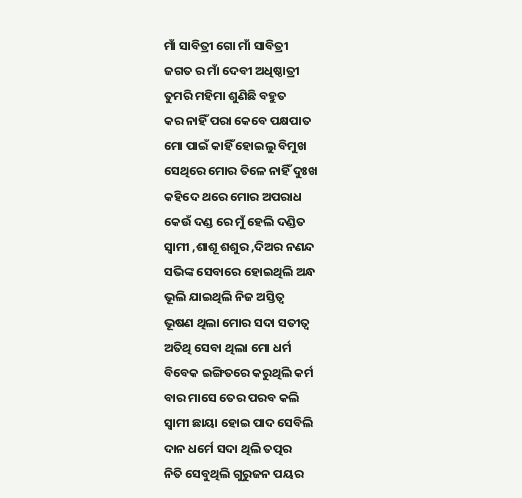ମାଁ ସାବିତ୍ରୀ ଗୋ ମାଁ ସାବିତ୍ରୀ
ଜଗତ ର ମାଁ ଦେବୀ ଅଧିଷ୍ଠାତ୍ରୀ
ତୁମରି ମହିମା ଶୁଣିଛି ବହୁତ
କର ନାହିଁ ପରା କେବେ ପକ୍ଷପାତ
ମୋ ପାଇଁ କାହିଁ ହୋଇଲୁ ବିମୁଖ
ସେଥିରେ ମୋର ତିଳେ ନାହିଁ ଦୁଃଖ
କହିଦେ ଥରେ ମୋର ଅପରାଧ
କେଉଁ ଦଣ୍ଡ ରେ ମୁଁ ହେଲି ଦଣ୍ଡିତ
ସ୍ଵାମୀ ,ଶାଶୂ ଶଶୁର ,ଦିଅର ନଣନ୍ଦ
ସଭିଙ୍କ ସେବାରେ ହୋଇଥିଲି ଅନ୍ଧ
ଭୂଲି ଯାଇଥିଲି ନିଜ ଅସ୍ତିତ୍ଵ
ଭୂଷଣ ଥିଲା ମୋର ସଦା ସତୀତ୍ୱ
ଅତିଥି ସେବା ଥିଲା ମୋ ଧର୍ମ
ବିବେକ ଇଙ୍ଗିତରେ କରୁଥିଲି କର୍ମ
ବାର ମାସେ ତେର ପରବ କଲି
ସ୍ଵାମୀ ଛାୟା ହୋଇ ପାଦ ସେବିଲି
ଦାନ ଧର୍ମେ ସଦା ଥିଲି ତତ୍ପର
ନିତି ସେବୁଥିଲି ଗୁରୁଜନ ପୟର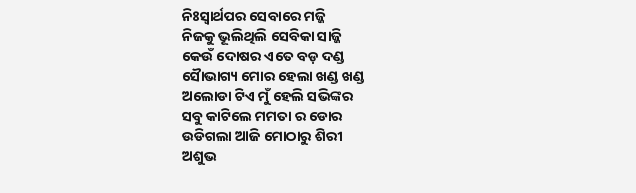ନିଃସ୍ଵାର୍ଥପର ସେବାରେ ମଜ୍ଜି
ନିଜକୁ ଭୂଲିଥିଲି ସେବିକା ସାଜ୍ଜି
କେଉଁ ଦୋଷର ଏତେ ବଡ଼ ଦଣ୍ଡ
ସୈାଭାଗ୍ୟ ମୋର ହେଲା ଖଣ୍ଡ ଖଣ୍ଡ
ଅଲୋଡା ଟିଏ ମୁଁ ହେଲି ସଭିଙ୍କର
ସବୁ କାଟିଲେ ମମତା ର ଡୋର
ଉଡିଗଲା ଆଜି ମୋଠାରୁ ଶିରୀ
ଅଶୁଭ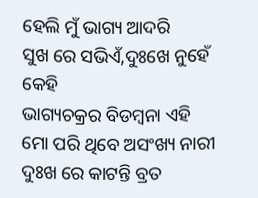ହେଲି ମୁଁ ଭାଗ୍ୟ ଆଦରି
ସୁଖ ରେ ସଭିଏଁ,ଦୁଃଖେ ନୁହେଁ କେହି
ଭାଗ୍ୟଚକ୍ରର ବିଡମ୍ବନା ଏହି
ମୋ ପରି ଥିବେ ଅସଂଖ୍ୟ ନାରୀ
ଦୁଃଖ ରେ କାଟନ୍ତି ବ୍ରତ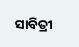ସାବିତ୍ରୀ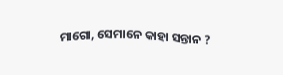ମାଗୋ, ସେମାନେ କାହା ସନ୍ତାନ ?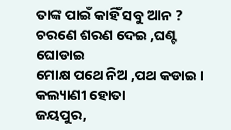ତାଙ୍କ ପାଇଁ କାହିଁ ସବୁ ଆନ ?
ଚରଣେ ଶରଣ ଦେଇ ,ଘଣ୍ଟ ଘୋଡାଇ
ମୋକ୍ଷ ପଥେ ନିଅ ,ପଥ କଡାଇ ।
କଲ୍ୟାଣୀ ହୋତା
ଜୟପୁର,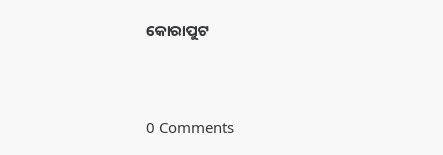କୋରାପୁଟ




0 Comments